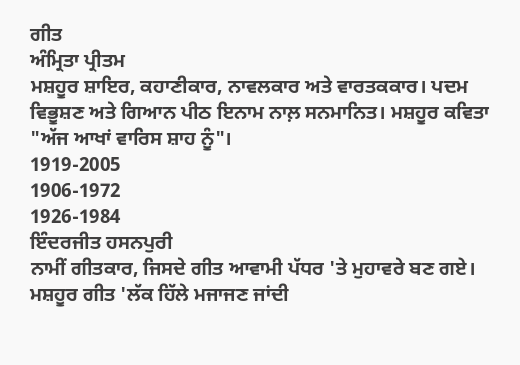ਗੀਤ
ਅੰਮ੍ਰਿਤਾ ਪ੍ਰੀਤਮ
ਮਸ਼ਹੂਰ ਸ਼ਾਇਰ, ਕਹਾਣੀਕਾਰ, ਨਾਵਲਕਾਰ ਅਤੇ ਵਾਰਤਕਕਾਰ। ਪਦਮ ਵਿਭੂਸ਼ਣ ਅਤੇ ਗਿਆਨ ਪੀਠ ਇਨਾਮ ਨਾਲ਼ ਸਨਮਾਨਿਤ। ਮਸ਼ਹੂਰ ਕਵਿਤਾ "ਅੱਜ ਆਖਾਂ ਵਾਰਿਸ ਸ਼ਾਹ ਨੂੰ"।
1919-2005
1906-1972
1926-1984
ਇੰਦਰਜੀਤ ਹਸਨਪੁਰੀ
ਨਾਮੀਂ ਗੀਤਕਾਰ, ਜਿਸਦੇ ਗੀਤ ਆਵਾਮੀ ਪੱਧਰ 'ਤੇ ਮੁਹਾਵਰੇ ਬਣ ਗਏ। ਮਸ਼ਹੂਰ ਗੀਤ 'ਲੱਕ ਹਿੱਲੇ ਮਜਾਜਣ ਜਾਂਦੀ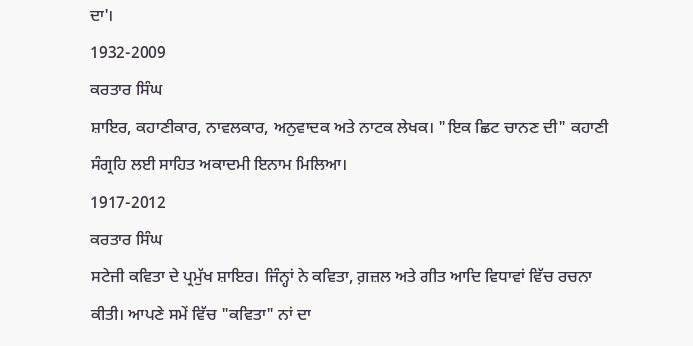ਦਾ'।
1932-2009
ਕਰਤਾਰ ਸਿੰਘ
ਸ਼ਾਇਰ, ਕਹਾਣੀਕਾਰ, ਨਾਵਲਕਾਰ, ਅਨੁਵਾਦਕ ਅਤੇ ਨਾਟਕ ਲੇਖਕ। "ਇਕ ਛਿਟ ਚਾਨਣ ਦੀ" ਕਹਾਣੀ ਸੰਗ੍ਰਹਿ ਲਈ ਸਾਹਿਤ ਅਕਾਦਮੀ ਇਨਾਮ ਮਿਲਿਆ।
1917-2012
ਕਰਤਾਰ ਸਿੰਘ
ਸਟੇਜੀ ਕਵਿਤਾ ਦੇ ਪ੍ਰਮੁੱਖ ਸ਼ਾਇਰ। ਜਿੰਨ੍ਹਾਂ ਨੇ ਕਵਿਤਾ, ਗ਼ਜ਼ਲ ਅਤੇ ਗੀਤ ਆਦਿ ਵਿਧਾਵਾਂ ਵਿੱਚ ਰਚਨਾ ਕੀਤੀ। ਆਪਣੇ ਸਮੇਂ ਵਿੱਚ "ਕਵਿਤਾ" ਨਾਂ ਦਾ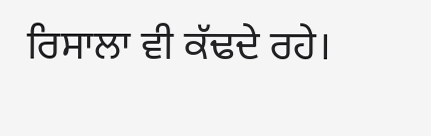ਰਿਸਾਲਾ ਵੀ ਕੱਢਦੇ ਰਹੇ।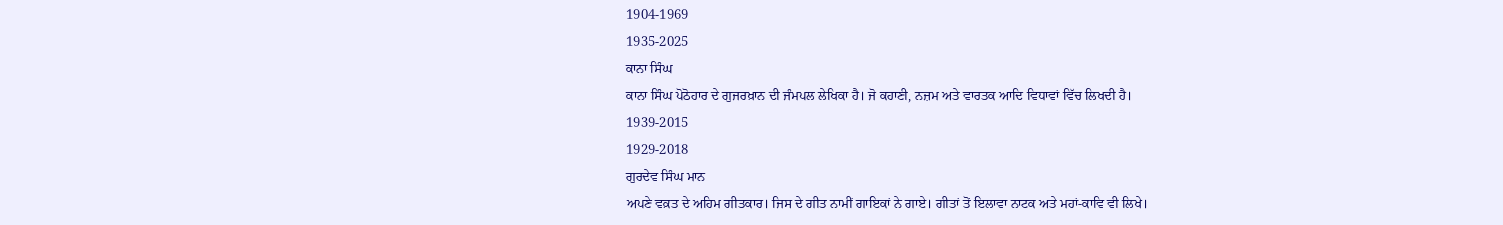1904-1969
1935-2025
ਕਾਨਾ ਸਿੰਘ
ਕਾਨਾ ਸਿੰਘ ਪੋਠੋਹਾਰ ਦੇ ਗੁਜਰਖ਼ਾਨ ਦੀ ਜੰਮਪਲ ਲੇਖਿਕਾ ਹੈ। ਜੋ ਕਹਾਣੀ, ਨਜ਼ਮ ਅਤੇ ਵਾਰਤਕ ਆਦਿ ਵਿਧਾਵਾਂ ਵਿੱਚ ਲਿਖਦੀ ਹੈ।
1939-2015
1929-2018
ਗੁਰਦੇਵ ਸਿੰਘ ਮਾਨ
ਅਪਣੇ ਵਕ਼ਤ ਦੇ ਅਹਿਮ ਗੀਤਕਾਰ। ਜਿਸ ਦੇ ਗੀਤ ਨਾਮੀਂ ਗਾਇਕਾਂ ਨੇ ਗਾਏ। ਗੀਤਾਂ ਤੋਂ ਇਲਾਵਾ ਨਾਟਕ ਅਤੇ ਮਹਾਂ-ਕਾਵਿ ਵੀ ਲਿਖੇ।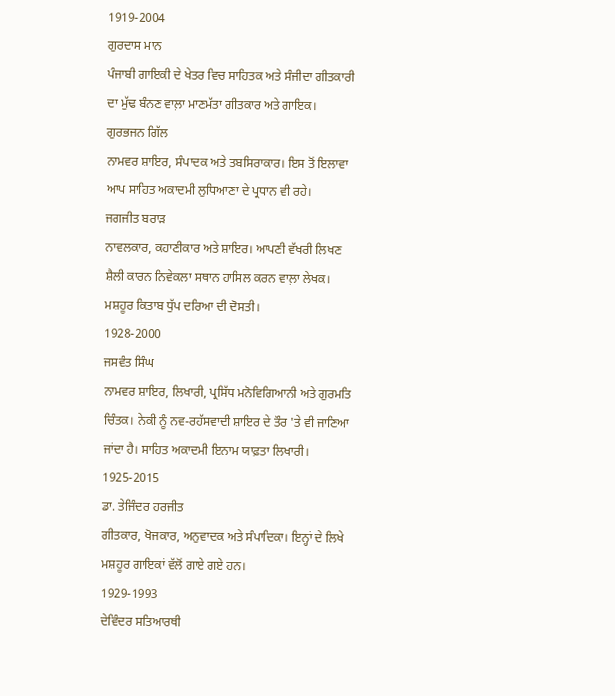1919-2004
ਗੁਰਦਾਸ ਮਾਨ
ਪੰਜਾਬੀ ਗਾਇਕੀ ਦੇ ਖੇਤਰ ਵਿਚ ਸਾਹਿਤਕ ਅਤੇ ਸੰਜੀਦਾ ਗੀਤਕਾਰੀ ਦਾ ਮੁੱਢ ਬੰਨਣ ਵਾਲ਼ਾ ਮਾਣਮੱਤਾ ਗੀਤਕਾਰ ਅਤੇ ਗਾਇਕ।
ਗੁਰਭਜਨ ਗਿੱਲ
ਨਾਮਵਰ ਸ਼ਾਇਰ, ਸੰਪਾਦਕ ਅਤੇ ਤਬਸਿਰਾਕਾਰ। ਇਸ ਤੋਂ ਇਲਾਵਾ ਆਪ ਸਾਹਿਤ ਅਕਾਦਮੀ ਲੁਧਿਆਣਾ ਦੇ ਪ੍ਰਧਾਨ ਵੀ ਰਹੇ।
ਜਗਜੀਤ ਬਰਾੜ
ਨਾਵਲਕਾਰ, ਕਹਾਣੀਕਾਰ ਅਤੇ ਸ਼ਾਇਰ। ਆਪਣੀ ਵੱਖਰੀ ਲਿਖਣ ਸ਼ੈਲੀ ਕਾਰਨ ਨਿਵੇਕਲਾ ਸਥਾਨ ਹਾਸਿਲ ਕਰਨ ਵਾਲ਼ਾ ਲੇਖਕ। ਮਸ਼ਹੂਰ ਕਿਤਾਬ ਧੁੱਪ ਦਰਿਆ ਦੀ ਦੋਸਤੀ।
1928-2000
ਜਸਵੰਤ ਸਿੰਘ
ਨਾਮਵਰ ਸ਼ਾਇਰ, ਲਿਖਾਰੀ, ਪ੍ਰਸਿੱਧ ਮਨੋਵਿਗਿਆਨੀ ਅਤੇ ਗੁਰਮਤਿ ਚਿੰਤਕ। ਨੇਕੀ ਨੂੰ ਨਵ-ਰਹੱਸਵਾਦੀ ਸ਼ਾਇਰ ਦੇ ਤੌਰ 'ਤੇ ਵੀ ਜਾਣਿਆ ਜਾਂਦਾ ਹੈ। ਸਾਹਿਤ ਅਕਾਦਮੀ ਇਨਾਮ ਯਾਫ਼ਤਾ ਲਿਖਾਰੀ।
1925-2015
ਡਾ. ਤੇਜਿੰਦਰ ਹਰਜੀਤ
ਗੀਤਕਾਰ, ਖੋਜਕਾਰ, ਅਨੁਵਾਦਕ ਅਤੇ ਸੰਪਾਦਿਕਾ। ਇਨ੍ਹਾਂ ਦੇ ਲਿਖੇ ਮਸ਼ਹੂਰ ਗਾਇਕਾਂ ਵੱਲੋਂ ਗਾਏ ਗਏ ਹਨ।
1929-1993
ਦੇਵਿੰਦਰ ਸਤਿਆਰਥੀ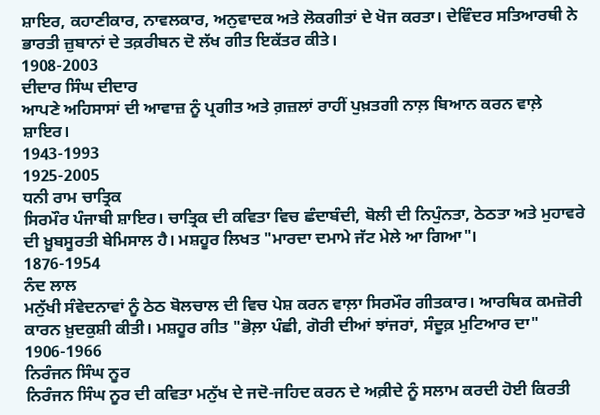ਸ਼ਾਇਰ, ਕਹਾਣੀਕਾਰ, ਨਾਵਲਕਾਰ, ਅਨੁਵਾਦਕ ਅਤੇ ਲੋਕਗੀਤਾਂ ਦੇ ਖੋਜ ਕਰਤਾ। ਦੇਵਿੰਦਰ ਸਤਿਆਰਥੀ ਨੇ ਭਾਰਤੀ ਜ਼ੁਬਾਨਾਂ ਦੇ ਤਕ਼ਰੀਬਨ ਦੋ ਲੱਖ ਗੀਤ ਇਕੱਤਰ ਕੀਤੇ।
1908-2003
ਦੀਦਾਰ ਸਿੰਘ ਦੀਦਾਰ
ਆਪਣੇ ਅਹਿਸਾਸਾਂ ਦੀ ਆਵਾਜ਼ ਨੂੰ ਪ੍ਰਗੀਤ ਅਤੇ ਗ਼ਜ਼ਲਾਂ ਰਾਹੀਂ ਪੁਖ਼ਤਗੀ ਨਾਲ਼ ਬਿਆਨ ਕਰਨ ਵਾਲ਼ੇ ਸ਼ਾਇਰ।
1943-1993
1925-2005
ਧਨੀ ਰਾਮ ਚਾਤ੍ਰਿਕ
ਸਿਰਮੌਰ ਪੰਜਾਬੀ ਸ਼ਾਇਰ। ਚਾਤ੍ਰਿਕ ਦੀ ਕਵਿਤਾ ਵਿਚ ਛੰਦਾਬੰਦੀ, ਬੋਲੀ ਦੀ ਨਿਪੁੰਨਤਾ, ਠੇਠਤਾ ਅਤੇ ਮੁਹਾਵਰੇ ਦੀ ਖ਼ੂਬਸੂਰਤੀ ਬੇਮਿਸਾਲ ਹੈ। ਮਸ਼ਹੂਰ ਲਿਖਤ "ਮਾਰਦਾ ਦਮਾਮੇ ਜੱਟ ਮੇਲੇ ਆ ਗਿਆ"।
1876-1954
ਨੰਦ ਲਾਲ
ਮਨੁੱਖੀ ਸੰਵੇਦਨਾਵਾਂ ਨੂੰ ਠੇਠ ਬੋਲਚਾਲ ਦੀ ਵਿਚ ਪੇਸ਼ ਕਰਨ ਵਾਲ਼ਾ ਸਿਰਮੌਰ ਗੀਤਕਾਰ। ਆਰਥਿਕ ਕਮਜ਼ੋਰੀ ਕਾਰਨ ਖ਼ੁਦਕੁਸ਼ੀ ਕੀਤੀ। ਮਸ਼ਹੂਰ ਗੀਤ "ਭੋਲ਼ਾ ਪੰਛੀ, ਗੋਰੀ ਦੀਆਂ ਝਾਂਜਰਾਂ, ਸੰਦੂਕ਼ ਮੁਟਿਆਰ ਦਾ"
1906-1966
ਨਿਰੰਜਨ ਸਿੰਘ ਨੂਰ
ਨਿਰੰਜਨ ਸਿੰਘ ਨੂਰ ਦੀ ਕਵਿਤਾ ਮਨੁੱਖ ਦੇ ਜਦੋ-ਜਹਿਦ ਕਰਨ ਦੇ ਅਕ਼ੀਦੇ ਨੂੰ ਸਲਾਮ ਕਰਦੀ ਹੋਈ ਕਿਰਤੀ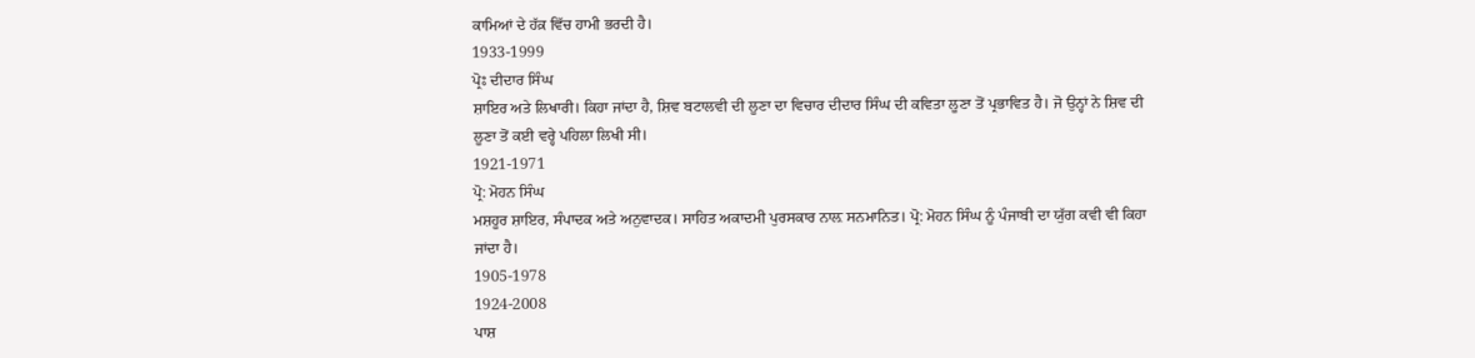ਕਾਮਿਆਂ ਦੇ ਹੱਕ਼ ਵਿੱਚ ਹਾਮੀ ਭਰਦੀ ਹੈ।
1933-1999
ਪ੍ਰੋਃ ਦੀਦਾਰ ਸਿੰਘ
ਸ਼ਾਇਰ ਅਤੇ ਲਿਖਾਰੀ। ਕਿਹਾ ਜਾਂਦਾ ਹੈ, ਸ਼ਿਵ ਬਟਾਲਵੀ ਦੀ ਲੂਣਾ ਦਾ ਵਿਚਾਰ ਦੀਦਾਰ ਸਿੰਘ ਦੀ ਕਵਿਤਾ ਲੂਣਾ ਤੋਂ ਪ੍ਰਭਾਵਿਤ ਹੈ। ਜੋ ਉਨ੍ਹਾਂ ਨੇ ਸ਼ਿਵ ਦੀ ਲੂਣਾ ਤੋਂ ਕਈ ਵਰ੍ਹੇ ਪਹਿਲਾ ਲਿਖੀ ਸੀ।
1921-1971
ਪ੍ਰੋ: ਮੋਹਨ ਸਿੰਘ
ਮਸ਼ਹੂਰ ਸ਼ਾਇਰ, ਸੰਪਾਦਕ ਅਤੇ ਅਨੁਵਾਦਕ। ਸਾਹਿਤ ਅਕਾਦਮੀ ਪੁਰਸਕਾਰ ਨਾਲ਼ ਸਨਮਾਨਿਤ। ਪ੍ਰੋ: ਮੋਹਨ ਸਿੰਘ ਨੂੰ ਪੰਜਾਬੀ ਦਾ ਯੁੱਗ ਕਵੀ ਵੀ ਕਿਹਾ ਜਾਂਦਾ ਹੈ।
1905-1978
1924-2008
ਪਾਸ਼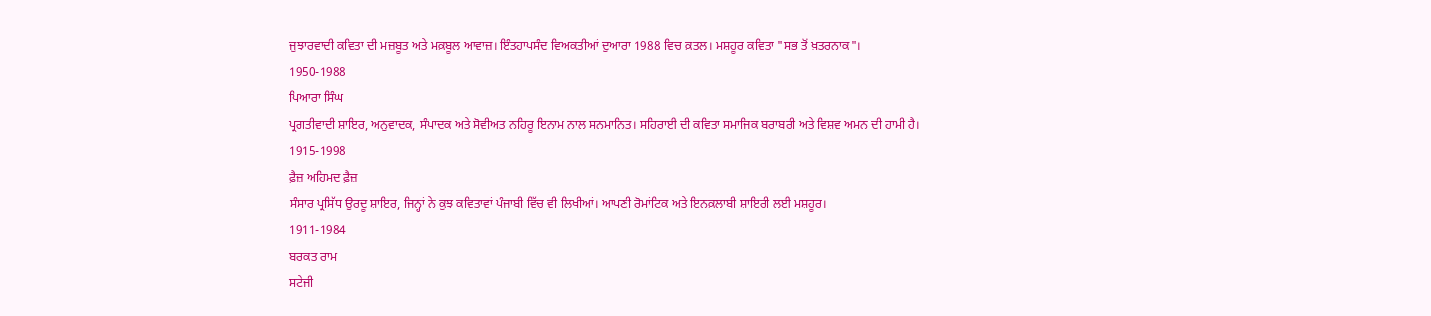ਜੁਝਾਰਵਾਦੀ ਕਵਿਤਾ ਦੀ ਮਜ਼ਬੂਤ ਅਤੇ ਮਕ਼ਬੂਲ ਆਵਾਜ਼। ਇੰਤਹਾਪਸੰਦ ਵਿਅਕਤੀਆਂ ਦੁਆਰਾ 1988 ਵਿਚ ਕ਼ਤਲ। ਮਸ਼ਹੂਰ ਕਵਿਤਾ "ਸਭ ਤੋਂ ਖ਼ਤਰਨਾਕ"।
1950-1988
ਪਿਆਰਾ ਸਿੰਘ
ਪ੍ਰਗਤੀਵਾਦੀ ਸ਼ਾਇਰ, ਅਨੁਵਾਦਕ, ਸੰਪਾਦਕ ਅਤੇ ਸੋਵੀਅਤ ਨਹਿਰੂ ਇਨਾਮ ਨਾਲ ਸਨਮਾਨਿਤ। ਸਹਿਰਾਈ ਦੀ ਕਵਿਤਾ ਸਮਾਜਿਕ ਬਰਾਬਰੀ ਅਤੇ ਵਿਸ਼ਵ ਅਮਨ ਦੀ ਹਾਮੀ ਹੈ।
1915-1998
ਫ਼ੈਜ਼ ਅਹਿਮਦ ਫ਼ੈਜ਼
ਸੰਸਾਰ ਪ੍ਰਸਿੱਧ ਉਰਦੂ ਸ਼ਾਇਰ, ਜਿਨ੍ਹਾਂ ਨੇ ਕੁਝ ਕਵਿਤਾਵਾਂ ਪੰਜਾਬੀ ਵਿੱਚ ਵੀ ਲਿਖੀਆਂ। ਆਪਣੀ ਰੋਮਾਂਟਿਕ ਅਤੇ ਇਨਕ਼ਲਾਬੀ ਸ਼ਾਇਰੀ ਲਈ ਮਸ਼ਹੂਰ।
1911-1984
ਬਰਕਤ ਰਾਮ
ਸਟੇਜੀ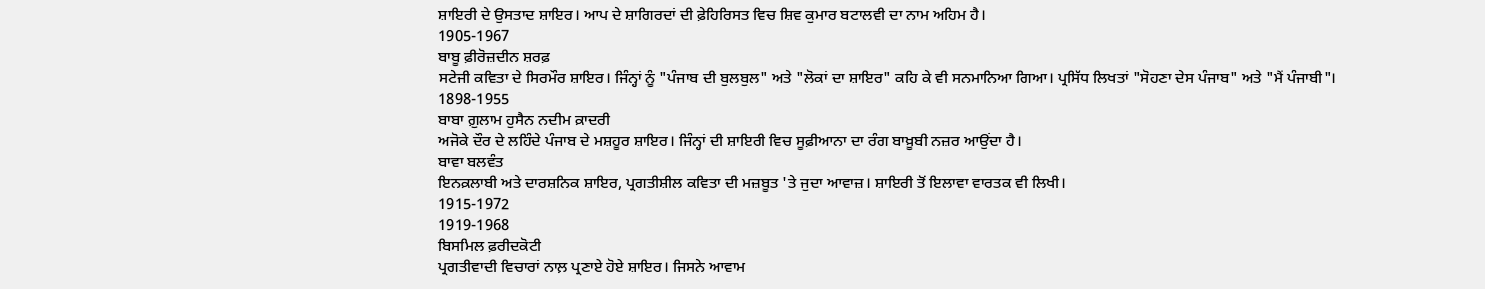ਸ਼ਾਇਰੀ ਦੇ ਉਸਤਾਦ ਸ਼ਾਇਰ। ਆਪ ਦੇ ਸ਼ਾਗਿਰਦਾਂ ਦੀ ਫ਼ੇਹਿਰਿਸਤ ਵਿਚ ਸ਼ਿਵ ਕੁਮਾਰ ਬਟਾਲਵੀ ਦਾ ਨਾਮ ਅਹਿਮ ਹੈ।
1905-1967
ਬਾਬੂ ਫ਼ੀਰੋਜ਼ਦੀਨ ਸ਼ਰਫ਼
ਸਟੇਜੀ ਕਵਿਤਾ ਦੇ ਸਿਰਮੌਰ ਸ਼ਾਇਰ। ਜਿੰਨ੍ਹਾਂ ਨੂੰ "ਪੰਜਾਬ ਦੀ ਬੁਲਬੁਲ" ਅਤੇ "ਲੋਕਾਂ ਦਾ ਸ਼ਾਇਰ" ਕਹਿ ਕੇ ਵੀ ਸਨਮਾਨਿਆ ਗਿਆ। ਪ੍ਰਸਿੱਧ ਲਿਖਤਾਂ "ਸੋਹਣਾ ਦੇਸ ਪੰਜਾਬ" ਅਤੇ "ਮੈਂ ਪੰਜਾਬੀ"।
1898-1955
ਬਾਬਾ ਗ਼ੁਲਾਮ ਹੁਸੈਨ ਨਦੀਮ ਕ਼ਾਦਰੀ
ਅਜੋਕੇ ਦੌਰ ਦੇ ਲਹਿੰਦੇ ਪੰਜਾਬ ਦੇ ਮਸ਼ਹੂਰ ਸ਼ਾਇਰ। ਜਿੰਨ੍ਹਾਂ ਦੀ ਸ਼ਾਇਰੀ ਵਿਚ ਸੂਫ਼ੀਆਨਾ ਦਾ ਰੰਗ ਬਾਖ਼ੂਬੀ ਨਜ਼ਰ ਆਉਂਦਾ ਹੈ।
ਬਾਵਾ ਬਲਵੰਤ
ਇਨਕ਼ਲਾਬੀ ਅਤੇ ਦਾਰਸ਼ਨਿਕ ਸ਼ਾਇਰ, ਪ੍ਰਗਤੀਸ਼ੀਲ ਕਵਿਤਾ ਦੀ ਮਜ਼ਬੂਤ 'ਤੇ ਜੁਦਾ ਆਵਾਜ਼। ਸ਼ਾਇਰੀ ਤੋਂ ਇਲਾਵਾ ਵਾਰਤਕ ਵੀ ਲਿਖੀ।
1915-1972
1919-1968
ਬਿਸਮਿਲ ਫ਼ਰੀਦਕੋਟੀ
ਪ੍ਰਗਤੀਵਾਦੀ ਵਿਚਾਰਾਂ ਨਾਲ਼ ਪ੍ਰਣਾਏ ਹੋਏ ਸ਼ਾਇਰ। ਜਿਸਨੇ ਆਵਾਮ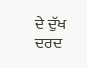ਦੇ ਦੁੱਖ ਦਰਦ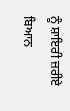ਨੂੰ ਸ਼ਾਇਰੀ ਜ਼ਰੀਏ ਬਿਆਨ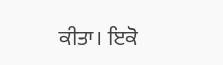ਕੀਤਾ। ਇਕੋ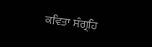ਕਵਿਤਾ ਸੰਗ੍ਰਹਿ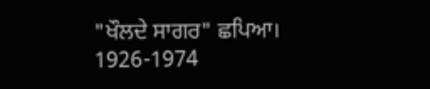"ਖੌਲਦੇ ਸਾਗਰ" ਛਪਿਆ।
1926-1974